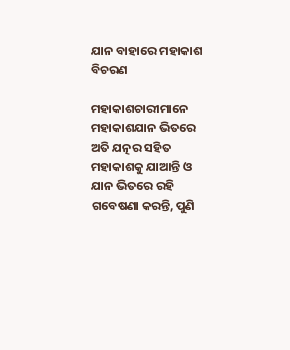ଯାନ ବାହାରେ ମହାକାଶ ବିଚରଣ

ମହାକାଶଚାରୀମାନେ ମହାକାଶଯାନ ଭିତରେ ଅତି ଯତ୍ନର ସହିତ ମହାକାଶକୁ ଯାଆନ୍ତି ଓ ଯାନ ଭିତରେ ରହି ଗବେଷଣା କରନ୍ତି, ପୁଣି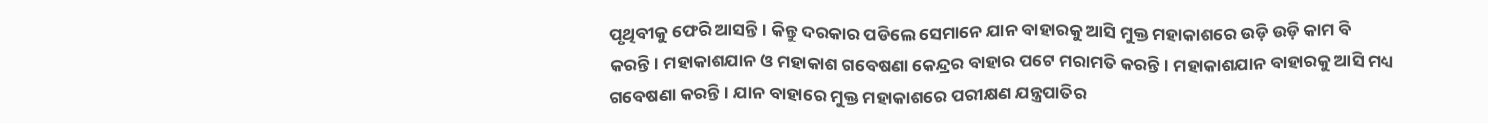ପୃଥିବୀକୁ ଫେରି ଆସନ୍ତି। କିନ୍ତୁ ଦରକାର ପଡିଲେ ସେମାନେ ଯାନ ବାହାରକୁ ଆସି ମୁକ୍ତ ମହାକାଶରେ ଉଡ଼ି ଉଡ଼ି କାମ ବି କରନ୍ତି। ମହାକାଶଯାନ ଓ ମହାକାଶ ଗବେଷଣା କେନ୍ଦ୍ରର ବାହାର ପଟେ ମରାମତି କରନ୍ତି। ମହାକାଶଯାନ ବାହାରକୁ ଆସି ମଧ୍ୟ ଗବେଷଣା କରନ୍ତି। ଯାନ ବାହାରେ ମୁକ୍ତ ମହାକାଶରେ ପରୀକ୍ଷଣ ଯନ୍ତ୍ରପାତିର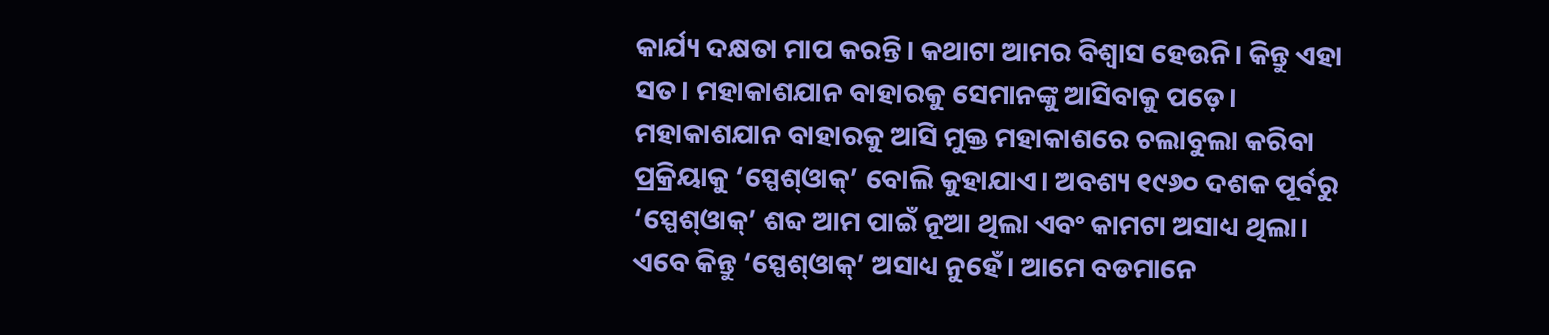କାର୍ଯ୍ୟ ଦକ୍ଷତା ମାପ କରନ୍ତି। କଥାଟା ଆମର ବିଶ୍ୱାସ ହେଉନି। କିନ୍ତୁ ଏହା ସତ। ମହାକାଶଯାନ ବାହାରକୁ ସେମାନଙ୍କୁ ଆସିବାକୁ ପଡ଼େ। ମହାକାଶଯାନ ବାହାରକୁ ଆସି ମୁକ୍ତ ମହାକାଶରେ ଚଲାବୁଲା କରିବା ପ୍ରକ୍ରିୟାକୁ ‘ସ୍ପେଶ୍‌ଓାକ୍‌’ ବୋଲି କୁହାଯାଏ। ଅବଶ୍ୟ ୧୯୬୦ ଦଶକ ପୂର୍ବରୁ ‘ସ୍ପେଶ୍‌ଓାକ୍‌’ ଶବ୍ଦ ଆମ ପାଇଁ ନୂଆ ଥିଲା ଏବଂ କାମଟା ଅସାଧ୍ୟ ଥିଲା। ଏବେ କିନ୍ତୁ ‘ସ୍ପେଶ୍‌ଓାକ୍‌’ ଅସାଧ୍ୟ ନୁହେଁ। ଆମେ ବଡମାନେ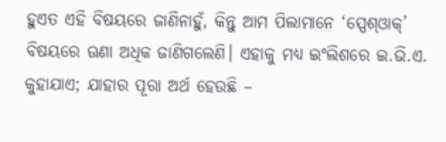ହୁଏତ ଏହି ବିଷୟରେ ଜାଣିନାହୁଁ, କିନ୍ତୁ ଆମ ପିଲାମାନେ ‘ସ୍ପେଶ୍‌ଓାକ୍‌’ ବିଷୟରେ ଊଣା ଅଧିକ ଜାଣିଗଲେଣି। ଏହାକୁ ମଧ୍ୟ ଇଂଲିଶରେ ଇ.ଭି.ଏ. କୁହାଯାଏ; ଯାହାର ପୂରା ଅର୍ଥ ହେଉଛି –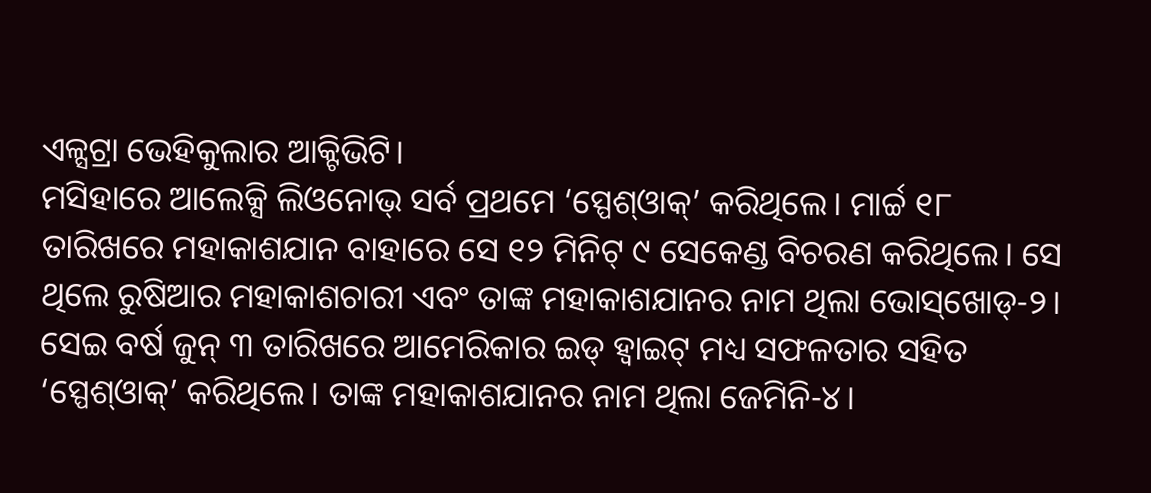ଏଳ୍ସଟ୍ରା ଭେହିକୁଲାର ଆକ୍ଟିଭିଟି।
ମସିହାରେ ଆଲେକ୍ସି ଲିଓନୋଭ୍‌ ସର୍ବ ପ୍ରଥମେ ‘ସ୍ପେଶ୍‌ଓାକ୍‌’ କରିଥିଲେ। ମାର୍ଚ୍ଚ ୧୮ ତାରିଖରେ ମହାକାଶଯାନ ବାହାରେ ସେ ୧୨ ମିନିଟ୍‌ ୯ ସେକେଣ୍ଡ ବିଚରଣ କରିଥିଲେ। ସେ ଥିଲେ ରୁଷିଆର ମହାକାଶଚାରୀ ଏବଂ ତାଙ୍କ ମହାକାଶଯାନର ନାମ ଥିଲା ଭୋସ୍‌ଖୋଡ୍‌-୨। ସେଇ ବର୍ଷ ଜୁନ୍‌ ୩ ତାରିଖରେ ଆମେରିକାର ଇଡ୍‌ ହ୍ବାଇଟ୍‌ ମଧ୍ୟ ସଫଳତାର ସହିତ ‘ସ୍ପେଶ୍‌ଓାକ୍‌’ କରିଥିଲେ। ତାଙ୍କ ମହାକାଶଯାନର ନାମ ଥିଲା ଜେମିନି-୪।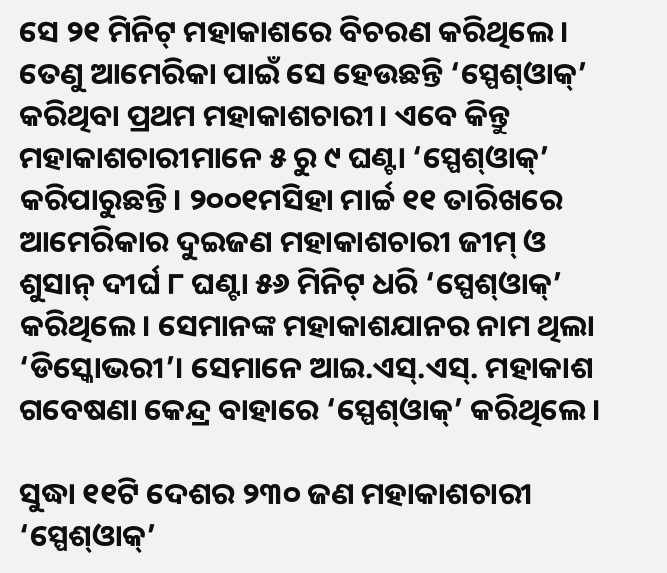ସେ ୨୧ ମିନିଟ୍‌ ମହାକାଶରେ ବିଚରଣ କରିଥିଲେ। ତେଣୁ ଆମେରିକା ପାଇଁ ସେ ହେଉଛନ୍ତି ‘ସ୍ପେଶ୍‌ଓାକ୍‌’ କରିଥିବା ପ୍ରଥମ ମହାକାଶଚାରୀ। ଏବେ କିନ୍ତୁ ମହାକାଶଚାରୀମାନେ ୫ ରୁ ୯ ଘଣ୍ଟା ‘ସ୍ପେଶ୍‌ଓାକ୍‌’ କରିପାରୁଛନ୍ତି। ୨୦୦୧ମସିହା ମାର୍ଚ୍ଚ ୧୧ ତାରିଖରେ ଆମେରିକାର ଦୁଇଜଣ ମହାକାଶଚାରୀ ଜୀମ୍‌ ଓ ଶୁସାନ୍‌ ଦୀର୍ଘ ୮ ଘଣ୍ଟା ୫୬ ମିନିଟ୍‌ ଧରି ‘ସ୍ପେଶ୍‌ଓାକ୍‌’ କରିଥିଲେ। ସେମାନଙ୍କ ମହାକାଶଯାନର ନାମ ଥିଲା ‘ଡିସ୍କୋଭରୀ’। ସେମାନେ ଆଇ.ଏସ୍‌.ଏସ୍‌. ମହାକାଶ ଗବେଷଣା କେନ୍ଦ୍ର ବାହାରେ ‘ସ୍ପେଶ୍‌ଓାକ୍‌’ କରିଥିଲେ।

ସୁଦ୍ଧା ୧୧ଟି ଦେଶର ୨୩୦ ଜଣ ମହାକାଶଚାରୀ ‘ସ୍ପେଶ୍‌ଓାକ୍‌’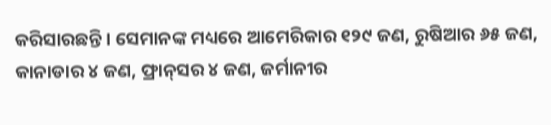କରିସାରଛନ୍ତି। ସେମାନଙ୍କ ମଧ୍ୟରେ ଆମେରିକାର ୧୨୯ ଜଣ, ରୁଷିଆର ୬୫ ଜଣ, କାନାଡାର ୪ ଜଣ, ଫ୍ରାନ୍‌ସର ୪ ଜଣ, ଜର୍ମାନୀର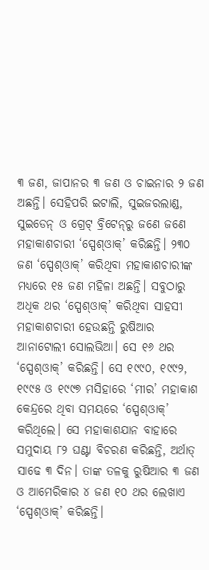୩ ଜଣ, ଜାପାନର ୩ ଜଣ ଓ ଚାଇନାର ୨ ଜଣ ଅଛନ୍ତି। ସେହିପରି ଇଟାଲି, ସୁଇଜରଲାଣ୍ଡ, ସୁଇଡେନ୍‌ ଓ ଗ୍ରେଟ୍‌ ବ୍ରିଟେନ୍‌ରୁ ଜଣେ ଜଣେ ମହାକାଶଚାରୀ ‘ସ୍ପେଶ୍‌ଓାକ୍‌’ କରିଛନ୍ତି। ୨୩୦ ଜଣ ‘ସ୍ପେଶ୍‌ଓାକ୍‌’ କରିଥିବା ମହାକାଶଚାରୀଙ୍କ ମଧ୍ୟରେ ୧୫ ଜଣ ମହିଳା ଅଛନ୍ତି। ସବୁଠାରୁ ଅଧିକ ଥର ‘ସ୍ପେଶ୍‌ଓାକ୍‌’ କରିଥିବା ସାହସୀ ମହାକାଶଚାରୀ ହେଉଛନ୍ତି ରୁଷିଆର ଆନାଟୋଲୀ ସୋଲଭିଆ। ସେ ୧୬ ଥର ‘ସ୍ପେଶ୍‌ଓାକ୍‌’ କରିଛନ୍ତି। ସେ ୧୯୯୦, ୧୯୯୨, ୧୯୯୫ ଓ ୧୯୯୭ ମସିହାରେ ‘ମୀର’ ମହାକାଶ କେନ୍ଦ୍ରରେ ଥିବା ସମୟରେ ‘ସ୍ପେଶ୍‌ଓାକ୍‌’ କରିଥିଲେ। ସେ ମହାକାଶଯାନ ବାହାରେ ସମୁଦାୟ ୮୨ ଘଣ୍ଟା ବିଚରଣ କରିଛନ୍ତି, ଅର୍ଥାତ୍‌ ସାଢେ ୩ ଦିନ। ତାଙ୍କ ତଳକୁ ରୁଷିଆର ୩ ଜଣ ଓ ଆମେରିକାର ୪ ଜଣ ୧୦ ଥର ଲେଖାଏ ‘ସ୍ପେଶ୍‌ଓାକ୍‌’ କରିଛନ୍ତି।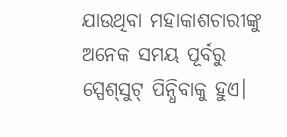ଯାଉଥିବା ମହାକାଶଚାରୀଙ୍କୁ ଅନେକ ସମୟ ପୂର୍ବରୁ ସ୍ପେଶ୍‌ସୁଟ୍‌ ପିନ୍ଧିବାକୁ ହୁଏ।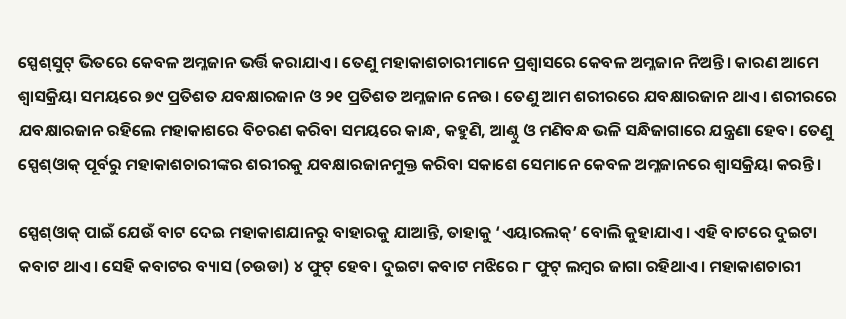ସ୍ପେଶ୍‌ସୁଟ୍‌ ଭିତରେ କେବଳ ଅମ୍ଳଜାନ ଭର୍ତ୍ତି କରାଯାଏ। ତେଣୁ ମହାକାଶଚାରୀମାନେ ପ୍ରଶ୍ୱାସରେ କେବଳ ଅମ୍ଳଜାନ ନିଅନ୍ତି। କାରଣ ଆମେ ଶ୍ୱାସକ୍ରିୟା ସମୟରେ ୭୯ ପ୍ରତିଶତ ଯବକ୍ଷାରଜାନ ଓ ୨୧ ପ୍ରତିଶତ ଅମ୍ଳଜାନ ନେଉ। ତେଣୁ ଆମ ଶରୀରରେ ଯବକ୍ଷାରଜାନ ଥାଏ। ଶରୀରରେ ଯବକ୍ଷାରଜାନ ରହିଲେ ମହାକାଶରେ ବିଚରଣ କରିବା ସମୟରେ କାନ୍ଧ, କହୁଣି, ଆଣ୍ଠୁ ଓ ମଣିବନ୍ଧ ଭଳି ସନ୍ଧିଜାଗାରେ ଯନ୍ତ୍ରଣା ହେବ। ତେଣୁ ସ୍ପେଶ୍‌ଓାକ୍‌ ପୂର୍ବରୁ ମହାକାଶଚାରୀଙ୍କର ଶରୀରକୁ ଯବକ୍ଷାରଜାନମୁକ୍ତ କରିବା ସକାଶେ ସେମାନେ କେବଳ ଅମ୍ଳଜାନରେ ଶ୍ୱାସକ୍ରିୟା କରନ୍ତି।

ସ୍ପେଶ୍‌ଓାକ୍‌ ପାଇଁ ଯେଉଁ ବାଟ ଦେଇ ମହାକାଶଯାନରୁ ବାହାରକୁ ଯାଆନ୍ତି, ତାହାକୁ ‘ଏୟାରଲକ୍‌’ ବୋଲି କୁହାଯାଏ। ଏହି ବାଟରେ ଦୁଇଟା କବାଟ ଥାଏ। ସେହି କବାଟର ବ୍ୟାସ (ଚଉଡା) ୪ ଫୁଟ୍‌ ହେବ। ଦୁଇଟା କବାଟ ମଝିରେ ୮ ଫୁଟ୍‌ ଲମ୍ବର ଜାଗା ରହିଥାଏ। ମହାକାଶଚାରୀ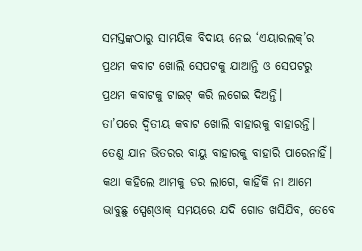ସମସ୍ତଙ୍କଠାରୁ ସାମୟିକ ବିଦାୟ ନେଇ ‘ଏୟାରଲକ୍‌’ର ପ୍ରଥମ କବାଟ ଖୋଲି ସେପଟକୁ ଯାଆନ୍ତି ଓ ସେପଟରୁ ପ୍ରଥମ କବାଟକୁ ଟାଇଟ୍‌ କରି ଲଗେଇ ଦିଅନ୍ତି।
ତା’ପରେ ଦ୍ୱିତୀୟ କବାଟ ଖୋଲି ବାହାରକୁ ବାହାରନ୍ତି। ତେଣୁ ଯାନ ଭିତରର ବାୟୁ ବାହାରକୁ ବାହାରି ପାରେନାହିଁ।
କଥା କହିଲେ ଆମକୁ ଡର ଲାଗେ, କାହିଁକି ନା ଆମେ ଭାବୁଛୁ ସ୍ପେଶ୍‌ଓାକ୍‌ ସମୟରେ ଯଦି ଗୋଡ ଖସିଯିବ, ତେବେ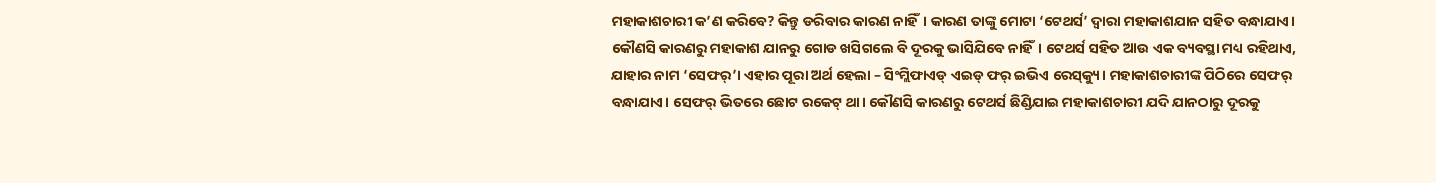ମହାକାଶଚାରୀ କ’ଣ କରିବେ? କିନ୍ତୁ ଡରିବାର କାରଣ ନାହିଁ। କାରଣ ତାଙ୍କୁ ମୋଟା ‘ଟେଥର୍ସ’ ଦ୍ୱାରା ମହାକାଶଯାନ ସହିତ ବନ୍ଧାଯାଏ। କୌଣସି କାରଣରୁ ମହାକାଶ ଯାନରୁ ଗୋଡ ଖସିଗଲେ ବି ଦୂରକୁ ଭାସିଯିବେ ନାହିଁ। ଟେଥର୍ସ ସହିତ ଆଉ ଏକ ବ୍ୟବସ୍ଥା ମଧ୍ୟ ରହିଥାଏ, ଯାହାର ନାମ ‘ସେଫର୍‌’। ଏହାର ପୂରା ଅର୍ଥ ହେଲା – ସିଂମ୍ଲିଫାଏଡ୍‌ ଏଇଡ୍‌ ଫର୍‌ ଇଭିଏ ରେସ୍‌କ୍ୟୁ। ମହାକାଶଚାରୀଙ୍କ ପିଠିରେ ସେଫର୍‌ ବନ୍ଧାଯାଏ। ସେଫର୍‌ ଭିତରେ ଛୋଟ ରକେଟ୍‌ ଥା। କୌଣସି କାରଣରୁ ଟେଥର୍ସ ଛିଣ୍ଡିଯାଇ ମହାକାଶଚାରୀ ଯଦି ଯାନଠାରୁ ଦୂରକୁ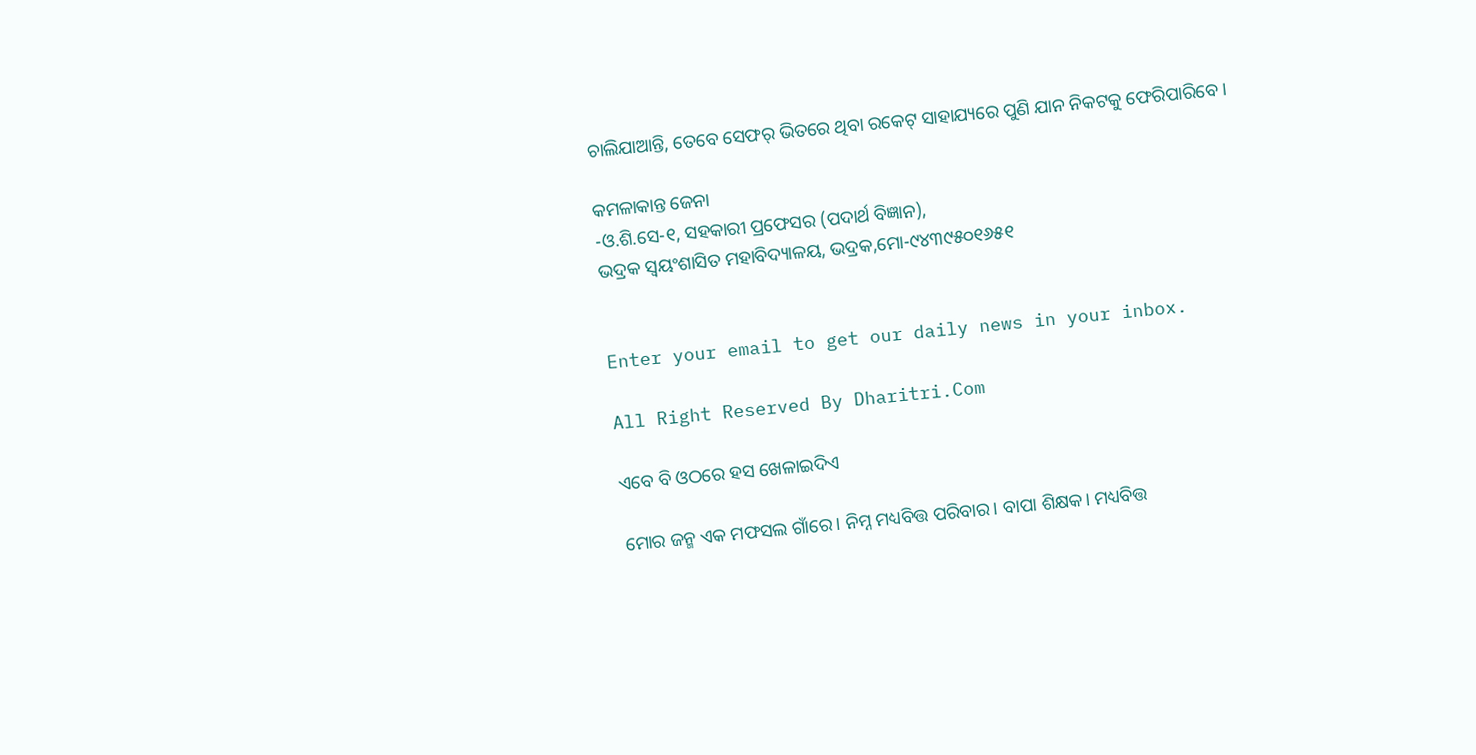ଚାଲିଯାଆନ୍ତି, ତେବେ ସେଫର୍‌ ଭିତରେ ଥିବା ରକେଟ୍‌ ସାହାଯ୍ୟରେ ପୁଣି ଯାନ ନିକଟକୁ ଫେରିପାରିବେ।

କମଳାକାନ୍ତ ଜେନା
-ଓ.ଶି.ସେ-୧, ସହକାରୀ ପ୍ରଫେସର (ପଦାର୍ଥ ବିଜ୍ଞାନ),
ଭଦ୍ରକ ସ୍ବୟଂଶାସିତ ମହାବିଦ୍ୟାଳୟ, ଭଦ୍ରକ,ମୋ-୯୪୩୯୫୦୧୬୫୧


Enter your email to get our daily news in your inbox.

All Right Reserved By Dharitri.Com

ଏବେ ବି ଓଠରେ ହସ ଖେଳାଇଦିଏ

ମୋର ଜନ୍ମ ଏକ ମଫସଲ ଗାଁରେ। ନିମ୍ନ ମଧ୍ୟବିତ୍ତ ପରିବାର। ବାପା ଶିକ୍ଷକ। ମଧ୍ୟବିତ୍ତ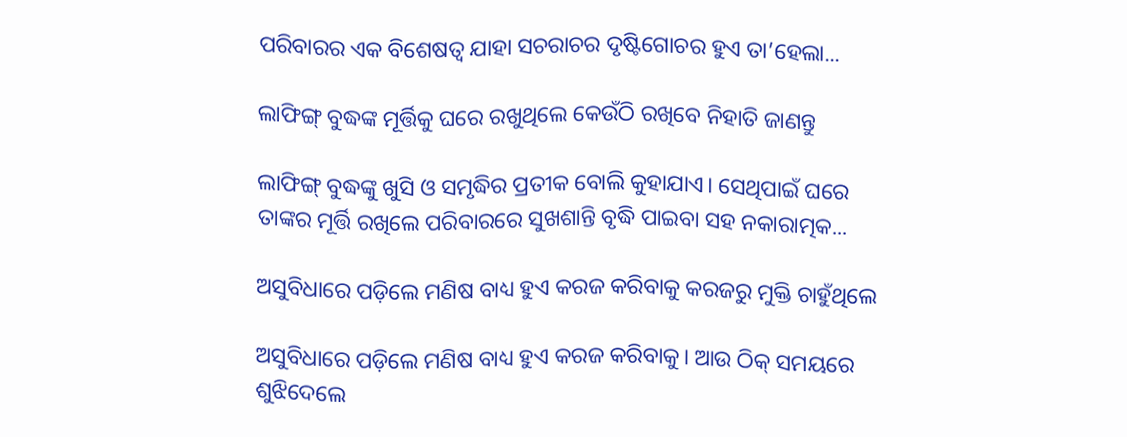ପରିବାରର ଏକ ବିଶେଷତ୍ୱ ଯାହା ସଚରାଚର ଦୃଷ୍ଟିଗୋଚର ହୁଏ ତା’ହେଲା...

ଲାଫିଙ୍ଗ୍‌ ବୁଦ୍ଧଙ୍କ ମୂର୍ତ୍ତିକୁ ଘରେ ରଖୁଥିଲେ କେଉଁଠି ରଖିବେ ନିହାତି ଜାଣନ୍ତୁ

ଲାଫିଙ୍ଗ୍‌ ବୁଦ୍ଧଙ୍କୁ ଖୁସି ଓ ସମୃଦ୍ଧିର ପ୍ରତୀକ ବୋଲି କୁହାଯାଏ। ସେଥିପାଇଁ ଘରେ ତାଙ୍କର ମୂର୍ତ୍ତି ରଖିଲେ ପରିବାରରେ ସୁଖଶାନ୍ତି ବୃଦ୍ଧି ପାଇବା ସହ ନକାରାତ୍ମକ...

ଅସୁବିଧାରେ ପଡ଼ିଲେ ମଣିଷ ବାଧ୍ୟ ହୁଏ କରଜ କରିବାକୁ କରଜରୁ ମୁକ୍ତି ଚାହୁଁଥିଲେ

ଅସୁବିଧାରେ ପଡ଼ିଲେ ମଣିଷ ବାଧ୍ୟ ହୁଏ କରଜ କରିବାକୁ। ଆଉ ଠିକ୍‌ ସମୟରେ ଶୁଝିଦେଲେ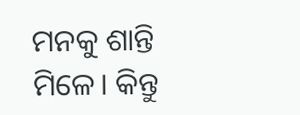ମନକୁ ଶାନ୍ତି ମିଳେ। କିନ୍ତୁ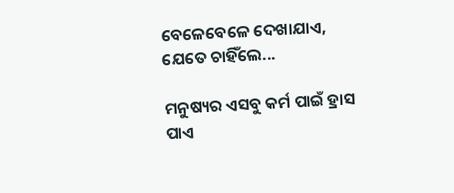ବେଳେବେଳେ ଦେଖାଯାଏ, ଯେତେ ଚାହିଁଲେ...

ମନୁଷ୍ୟର ଏସବୁ କର୍ମ ପାଇଁ ହ୍ରାସ ପାଏ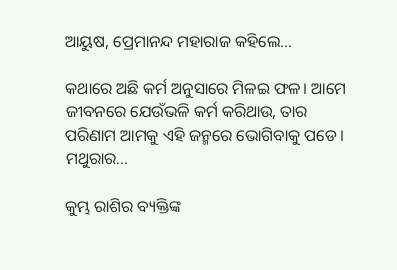ଆୟୁଷ, ପ୍ରେମାନନ୍ଦ ମହାରାଜ କହିଲେ…

କଥାରେ ଅଛି କର୍ମ ଅନୁସାରେ ମିଳଇ ଫଳ। ଆମେ ଜୀବନରେ ଯେଉଁଭଳି କର୍ମ କରିଥାଉ, ତାର ପରିଣାମ ଆମକୁ ଏହି ଜନ୍ମରେ ଭୋଗିବାକୁ ପଡେ। ମଥୁରାର...

କୁମ୍ଭ ରାଶିର ବ୍ୟକ୍ତିଙ୍କ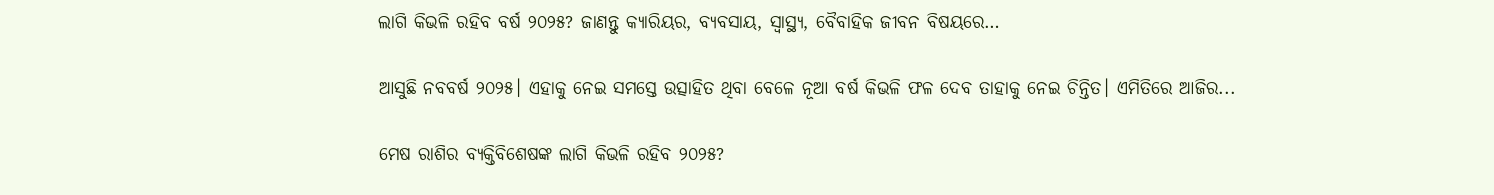ଲାଗି କିଭଳି ରହିବ ବର୍ଷ ୨୦୨୫? ଜାଣନ୍ତୁ କ୍ୟାରିୟର, ବ୍ୟବସାୟ, ସ୍ବାସ୍ଥ୍ୟ, ବୈବାହିକ ଜୀବନ ବିଷୟରେ…

ଆସୁଛି ନବବର୍ଷ ୨୦୨୫। ଏହାକୁ ନେଇ ସମସ୍ତେ ଉତ୍ସାହିତ ଥିବା ବେଳେ ନୂଆ ବର୍ଷ କିଭଳି ଫଳ ଦେବ ତାହାକୁ ନେଇ ଚିନ୍ତିତ। ଏମିତିରେ ଆଜିର...

ମେଷ ରାଶିର ବ୍ୟକ୍ତିବିଶେଷଙ୍କ ଲାଗି କିଭଳି ରହିବ ୨୦୨୫?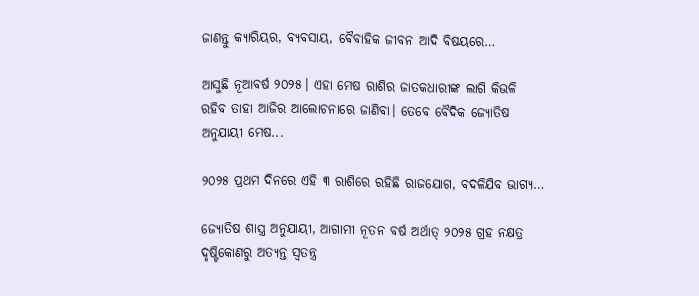ଜାଣନ୍ତୁ କ୍ୟାରିୟର, ବ୍ୟବସାୟ, ବୈବାହିକ ଜୀବନ ଆଦି ବିଷୟରେ…

ଆସୁଛି ନୂଆବର୍ଷ ୨୦୨୫। ଏହା ମେଷ ରାଶିର ଜାତକଧାରୀଙ୍କ ଲାଗି କିଭଳି ରହିବ ତାହା ଆଜିର ଆଲୋଚନାରେ ଜାଣିବା। ତେବେ ବୈଦିକ ଜ୍ୟୋତିଷ ଅନୁଯାୟୀ ମେଷ...

୨୦୨୫ ପ୍ରଥମ ଦିନରେ ଏହି ୩ ରାଶିରେ ରହିଛି ରାଜଯୋଗ, ବଦଳିଯିବ ଭାଗ୍ୟ…

ଜ୍ୟୋତିଷ ଶାସ୍ତ୍ର ଅନୁଯାୟୀ, ଆଗାମୀ ନୂତନ ବର୍ଷ ଅର୍ଥାତ୍‌ ୨୦୨୫ ଗ୍ରହ ନକ୍ଷତ୍ର ଦୃଷ୍ଟିକୋଣରୁ ଅତ୍ୟନ୍ତ ସ୍ବତନ୍ତ୍ର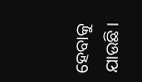ହେବାକୁ ଯାଉଛି।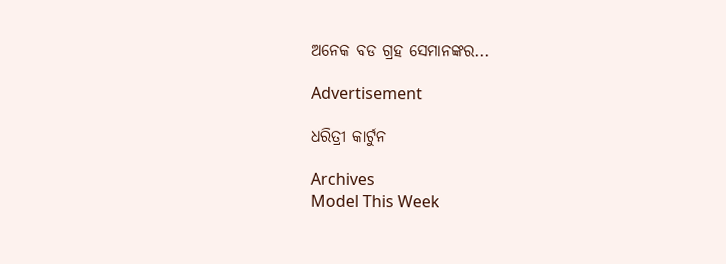ଅନେକ ବଡ ଗ୍ରହ ସେମାନଙ୍କର...

Advertisement

ଧରିତ୍ରୀ କାର୍ଟୁନ

Archives
Model This Week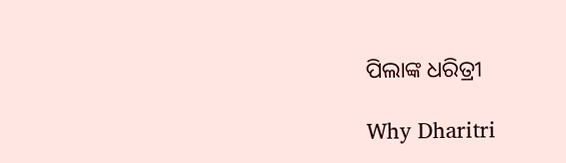ପିଲାଙ୍କ ଧରିତ୍ରୀ

Why Dharitri